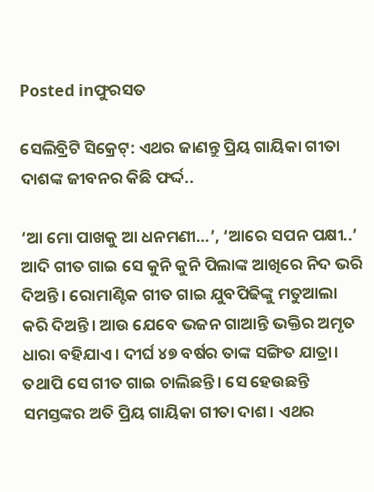Posted inଫୁରସତ

ସେଲିବ୍ରିଟି ସିକ୍ରେଟ୍‌: ଏଥର ଜାଣନ୍ତୁ ପ୍ରିୟ ଗାୟିକା ଗୀତା ଦାଶଙ୍କ ଜୀବନର କିଛି ଫର୍ଦ୍ଦ..

‘ଆ ମୋ ପାଖକୁ ଆ ଧନମଣୀ…’, ‘ଆରେ ସପନ ପକ୍ଷୀ..’ ଆଦି ଗୀତ ଗାଇ ସେ କୁନି କୁନି ପିଲାଙ୍କ ଆଖିରେ ନିଦ ଭରି ଦିଅନ୍ତି। ରୋମାଣ୍ଟିକ ଗୀତ ଗାଇ ଯୁବପିଢିଙ୍କୁ ମତୁଆଲା କରି ଦିଅନ୍ତି। ଆଉ ଯେବେ ଭଜନ ଗାଆନ୍ତି ଭକ୍ତିର ଅମୃତ ଧାରା ବହିଯାଏ। ଦୀର୍ଘ ୪୭ ବର୍ଷର ତାଙ୍କ ସଙ୍ଗିତ ଯାତ୍ରା। ତଥାପି ସେ ଗୀତ ଗାଇ ଚାଲିଛନ୍ତି। ସେ ହେଉଛନ୍ତି ସମସ୍ତଙ୍କର ଅତି ପ୍ରିୟ ଗାୟିକା ଗୀତା ଦାଶ। ଏଥର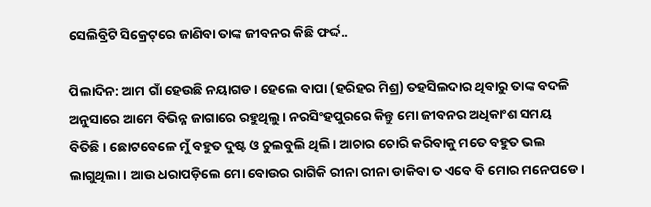ସେଲିବ୍ରିଟି ସିକ୍ରେଟ୍‌ରେ ଜାଣିବା ତାଙ୍କ ଜୀବନର କିଛି ଫର୍ଦ୍ଦ..

ପିଲାଦିନ: ଆମ ଗାଁ ହେଉଛି ନୟାଗଡ। ହେଲେ ବାପା (ହରିହର ମିଶ୍ର) ତହସିଲଦାର ଥିବାରୁ ତାଙ୍କ ବଦଳି ଅନୁସାରେ ଆମେ ବିଭିନ୍ନ ଜାଗାରେ ରହୁଥିଲୁ। ନରସିଂହପୁରରେ କିନ୍ତୁ ମୋ ଜୀବନର ଅଧିକାଂଶ ସମୟ ବିତିଛି। ଛୋଟବେଳେ ମୁଁ ବହୁତ ଦୁଷ୍ଟ ଓ ଚୁଲବୁଲି ଥିଲି। ଆଚାର ଚୋରି କରିବାକୁ ମତେ ବହୁତ ଭଲ ଲାଗୁଥିଲା। ଆଉ ଧରାପଡ଼ିଲେ ମୋ ବୋଉର ରାଗିକି ରୀନା ରୀନା ଡାକିବା ତ ଏବେ ବି ମୋର ମନେପଡେ।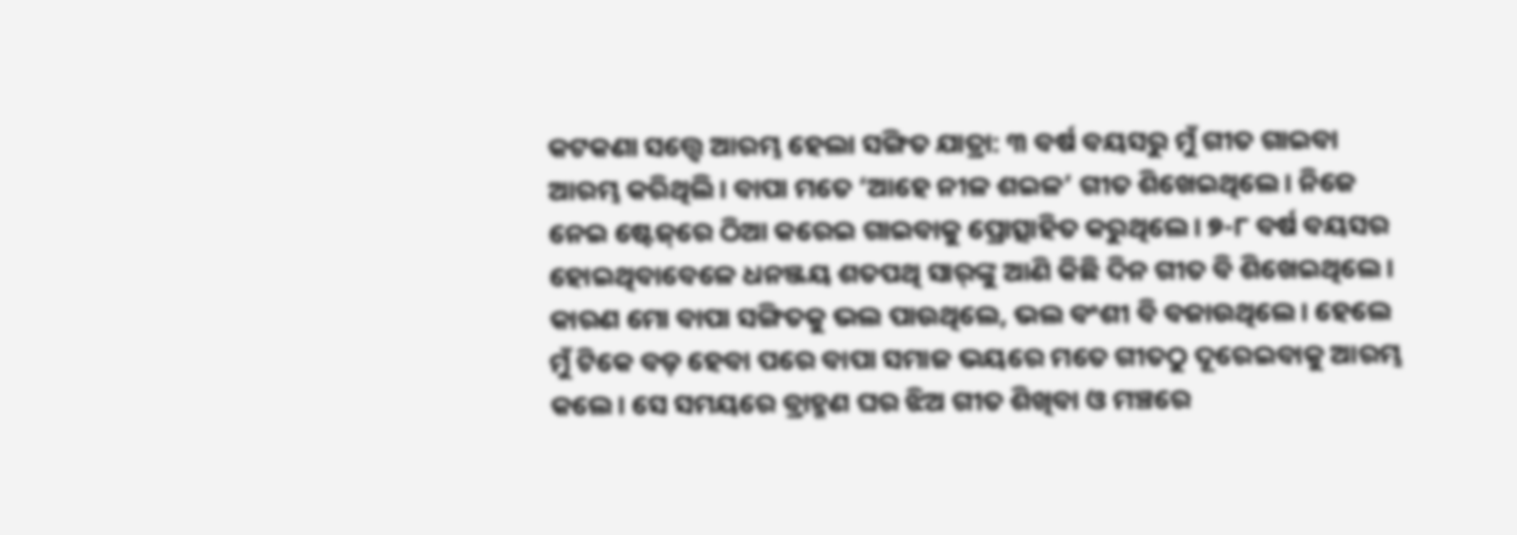କଟକଣା ସତ୍ତ୍ୱେ ଆରମ୍ଭ ହେଲା ସଙ୍ଗିତ ଯାତ୍ରା: ୩ ବର୍ଷ ବୟସରୁ ମୁଁ ଗୀତ ଗାଇବା ଆରମ୍ଭ କରିଥିଲି। ବାପା ମତେ ‘ଆହେ ନୀଳ ଶଇଳ’ ଗୀତ ଶିଖେଇଥିଲେ। ନିଜେ ନେଇ ଷ୍ଟେଜ୍‌ରେ ଠିଆ କରେଇ ଗାଇବାକୁ ପ୍ରୋତ୍ସାହିତ କରୁଥିଲେ। ୭-୮ ବର୍ଷ ବୟସର ହୋଇଥିବାବେଳେ ଧନଞ୍ଜୟ ଶତପଥି ସାର୍‌ଙ୍କୁ ଆଣି କିଛି ଦିନ ଗୀତ ବି ଶିଖେଇଥିଲେ। କାରଣ ମୋ ବାପା ସଙ୍ଗିତକୁ ଭଲ ପାଉଥିଲେ, ଭଲ ବଂଶୀ ବି ବଜାଉଥିଲେ। ହେଲେ ମୁଁ ଟିକେ ବଡ଼ ହେବା ପରେ ବାପା ସମାଜ ଭୟରେ ମତେ ଗୀତଠୁ ଦୂରେଇବାକୁ ଆରମ୍ଭ କଲେ। ସେ ସମୟରେ ବ୍ରାହ୍ମଣ ଘର ଝିଅ ଗୀତ ଶିଖିବା ଓ ମଞ୍ଚରେ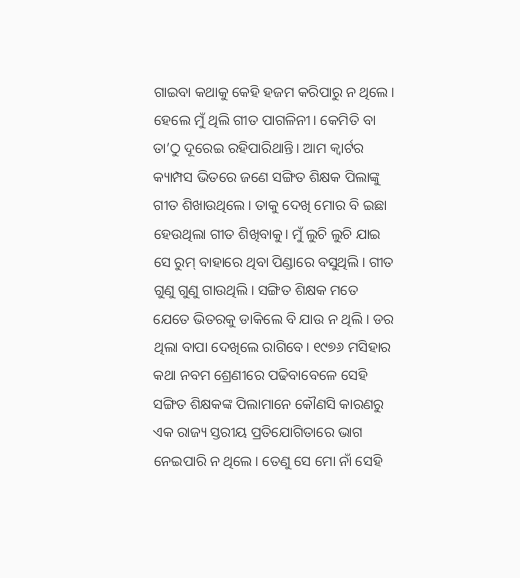ଗାଇବା କଥାକୁ କେହି ହଜମ କରିପାରୁ ନ ଥିଲେ। ହେଲେ ମୁଁ ଥିଲି ଗୀତ ପାଗଳିନୀ। କେମିତି ବା ତା’ଠୁ ଦୂରେଇ ରହିପାରିଥାନ୍ତି। ଆମ କ୍ୱାର୍ଟର କ୍ୟାମ୍ପସ ଭିତରେ ଜଣେ ସଙ୍ଗିତ ଶିକ୍ଷକ ପିଲାଙ୍କୁ ଗୀତ ଶିଖାଉଥିଲେ। ତାକୁ ଦେଖି ମୋର ବି ଇଛା ହେଉଥିଲା ଗୀତ ଶିଖିବାକୁ। ମୁଁ ଲୁଚି ଲୁଚି ଯାଇ ସେ ରୁମ୍‌ ବାହାରେ ଥିବା ପିଣ୍ଡାରେ ବସୁଥିଲି। ଗୀତ ଗୁଣୁ ଗୁଣୁ ଗାଉଥିଲି। ସଙ୍ଗିତ ଶିକ୍ଷକ ମତେ ଯେତେ ଭିତରକୁ ଡାକିଲେ ବି ଯାଉ ନ ଥିଲି। ଡର ଥିଲା ବାପା ଦେଖିଲେ ରାଗିବେ। ୧୯୭୬ ମସିହାର କଥା ନବମ ଶ୍ରେଣୀରେ ପଢିବାବେଳେ ସେହି ସଙ୍ଗିତ ଶିକ୍ଷକଙ୍କ ପିଲାମାନେ କୌଣସି କାରଣରୁ ଏକ ରାଜ୍ୟ ସ୍ତରୀୟ ପ୍ରତିଯୋଗିତାରେ ଭାଗ ନେଇପାରି ନ ଥିଲେ। ତେଣୁ ସେ ମୋ ନାଁ ସେହି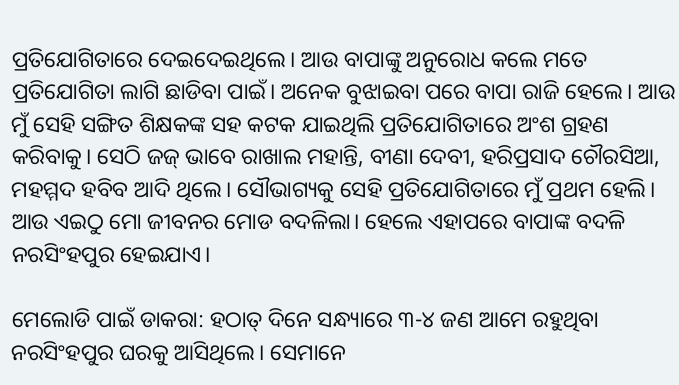ପ୍ରତିଯୋଗିତାରେ ଦେଇଦେଇଥିଲେ। ଆଉ ବାପାଙ୍କୁ ଅନୁରୋଧ କଲେ ମତେ ପ୍ରତିଯୋଗିତା ଲାଗି ଛାଡିବା ପାଇଁ। ଅନେକ ବୁଝାଇବା ପରେ ବାପା ରାଜି ହେଲେ। ଆଉ ମୁଁ ସେହି ସଙ୍ଗିତ ଶିକ୍ଷକଙ୍କ ସହ କଟକ ଯାଇଥିଲି ପ୍ରତିଯୋଗିତାରେ ଅଂଶ ଗ୍ରହଣ କରିବାକୁ। ସେଠି ଜଜ୍‌ ଭାବେ ରାଖାଲ ମହାନ୍ତି, ବୀଣା ଦେବୀ, ହରିପ୍ରସାଦ ଚୌରସିଆ, ମହମ୍ମଦ ହବିବ ଆଦି ଥିଲେ। ସୌଭାଗ୍ୟକୁ ସେହି ପ୍ରତିଯୋଗିତାରେ ମୁଁ ପ୍ରଥମ ହେଲି। ଆଉ ଏଇଠୁ ମୋ ଜୀବନର ମୋଡ ବଦଳିଲା। ହେଲେ ଏହାପରେ ବାପାଙ୍କ ବଦଳି ନରସିଂହପୁର ହେଇଯାଏ।

ମେଲୋଡି ପାଇଁ ଡାକରା: ହଠାତ୍‌ ଦିନେ ସନ୍ଧ୍ୟାରେ ୩-୪ ଜଣ ଆମେ ରହୁଥିବା ନରସିଂହପୁର ଘରକୁ ଆସିଥିଲେ। ସେମାନେ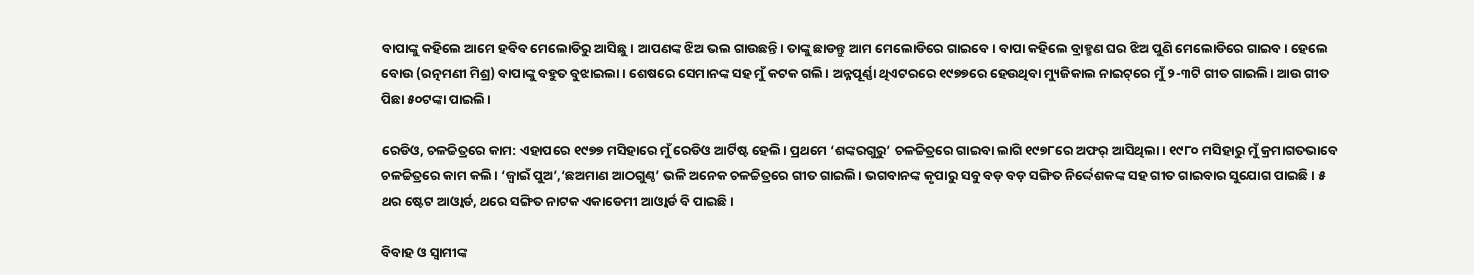ବାପାଙ୍କୁ କହିଲେ ଆମେ ହବିବ ମେଲୋଡିରୁ ଆସିଛୁ। ଆପଣଙ୍କ ଝିଅ ଭଲ ଗାଉଛନ୍ତି। ତାଙ୍କୁ ଛାଡନ୍ତୁ ଆମ ମେଲୋଡିରେ ଗାଇବେ। ବାପା କହିଲେ ବ୍ରାହ୍ମଣ ଘର ଝିଅ ପୁଣି ମେଲୋଡିରେ ଗାଇବ। ହେଲେ ବୋଉ (ରତ୍ନମଣୀ ମିଶ୍ର) ବାପାଙ୍କୁ ବହୁତ ବୁଝାଇଲା। ଶେଷରେ ସେମାନଙ୍କ ସହ ମୁଁ କଟକ ଗଲି। ଅନ୍ନପୂର୍ଣ୍ଣା ଥିଏଟରରେ ୧୯୭୭ରେ ହେଉଥିବା ମ୍ୟୁଜିକାଲ ନାଇଟ୍‌ରେ ମୁଁ ୨-୩ଟି ଗୀତ ଗାଇଲି। ଆଉ ଗୀତ ପିଛା ୫୦ଟଙ୍କା ପାଇଲି।

ରେଡିଓ, ଚଳଚ୍ଚିତ୍ରରେ କାମ: ଏହାପରେ ୧୯୭୭ ମସିହାରେ ମୁଁ ରେଡିଓ ଆର୍ଟିଷ୍ଟ ହେଲି। ପ୍ରଥମେ ‘ଶଙ୍କରଗୁରୁ’ ଚଳଚ୍ଚିତ୍ରରେ ଗାଇବା ଲାଗି ୧୯୭୮ରେ ଅଫର୍‌ ଆସିଥିଲା। ୧୯୮୦ ମସିହାରୁ ମୁଁ କ୍ରମାଗତଭାବେ ଚଳଚ୍ଚିତ୍ରରେ କାମ କଲି। ‘ଜ୍ୱାଇଁ ପୁଅ’,‘ଛଅମାଣ ଆଠଗୁଣ୍ଠ’ ଭଳି ଅନେକ ଚଳଚ୍ଚିତ୍ରରେ ଗୀତ ଗାଇଲି। ଭଗବାନଙ୍କ କୃପାରୁ ସବୁ ବଡ଼ ବଡ଼ ସଙ୍ଗିତ ନିର୍ଦ୍ଦେଶକଙ୍କ ସହ ଗୀତ ଗାଇବାର ସୁଯୋଗ ପାଇଛି। ୫ ଥର ଷ୍ଟେଟ ଆଓ୍ବାର୍ଡ, ଥରେ ସଙ୍ଗିତ ନାଟକ ଏକାଡେମୀ ଆଓ୍ବାର୍ଡ ବି ପାଇଛି।

ବିବାହ ଓ ସ୍ବାମୀଙ୍କ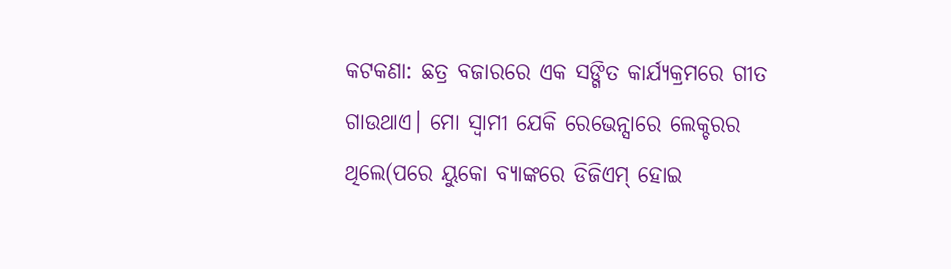କଟକଣା: ଛତ୍ର ବଜାରରେ ଏକ ସଙ୍ଗିତ କାର୍ଯ୍ୟକ୍ରମରେ ଗୀତ ଗାଉଥାଏ। ମୋ ସ୍ବାମୀ ଯେକି ରେଭେନ୍ସାରେ ଲେକ୍ଚରର ଥିଲେ(ପରେ ୟୁକୋ ବ୍ୟାଙ୍କରେ ଡିଜିଏମ୍‌ ହୋଇ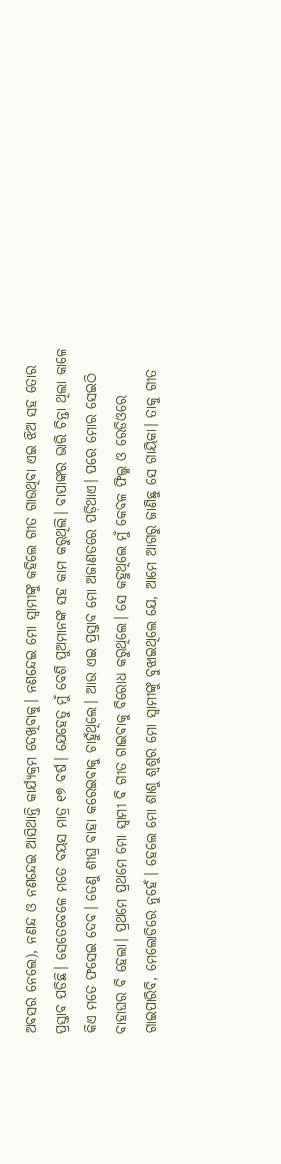ଅବସର ନେଲେ), ନଣନ୍ଦ ଓ ନଣନ୍ଦେଇ ଆସିଥାନ୍ତି କାର୍ଯ୍ୟକ୍ରମ ଦେଖିବାକୁ। ନଣନ୍ଦେଇ ମୋ ସ୍ବାମୀଙ୍କୁ କହିଲେ ଗୀତ ଗାଉଥିବା ଏଇ ଝିଅ ସହ ତୋର ପ୍ରସ୍ତାବ ପଡିଛି। ସେତେବେଳେ ମତେ ବୟସ ମାତ୍ର ୧୭ ବର୍ଷ। ଯେହେତୁ ମୁଁ ବେଶି ପୁଅମାନଙ୍କ ସହ କାମ କରୁଥିଲି। ବାପାଙ୍କର ଭାରି ଚିନ୍ତା ଥିଲା କାଳେ କିଏ ମତେ ଫସେଇ ଦେବ। ତେଣୁ ଶୀଘ୍ର ବାହା କରେଇବାକୁ ଚାହୁଁଥିଲେ। ଆଉ ଏଇ ପ୍ରସ୍ତାବ ମୋ ଅଜାଣତରେ ପଡ଼ିଥାଏ। ପରେ ମୋର ସେଇଠି ବାହାଘର ବି ହେଲା। ପ୍ରଥମେ ପ୍ରଥମେ ମୋ ସ୍ବାମୀ ବି ଗୀତ ଗାଇବାକୁ ବିରୋଧ କରୁଥିଲେ। ସେ କହୁଥିଲେ ମୁଁ କେବଳ ଫିଲ୍ମ ଓ ରେଡିଓରେ ଗାଇପାରିବି, ମେଲୋଡିରେ ନୁହେଁ। ହେଲେ ମୋ ଶାଶୁ ଶ୍ୱଶୁର ମୋ ସ୍ବାମୀଙ୍କୁ ବୁଝାଇଥିଲେ ଯେ, ଆମେ ଆଗରୁ ଜାଣିଛୁ ସେ ଗାୟିକା। ତାକୁ ଗୀତ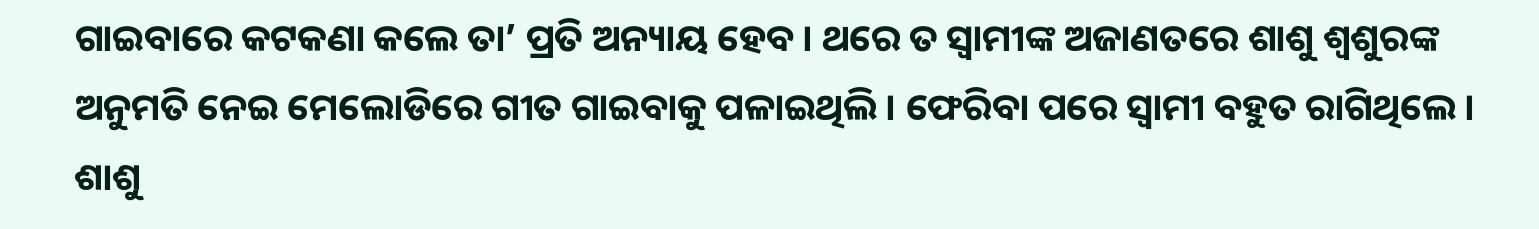ଗାଇବାରେ କଟକଣା କଲେ ତା’ ପ୍ରତି ଅନ୍ୟାୟ ହେବ। ଥରେ ତ ସ୍ବାମୀଙ୍କ ଅଜାଣତରେ ଶାଶୁ ଶ୍ୱଶୁରଙ୍କ ଅନୁମତି ନେଇ ମେଲୋଡିରେ ଗୀତ ଗାଇବାକୁ ପଳାଇଥିଲି। ଫେରିବା ପରେ ସ୍ବାମୀ ବହୁତ ରାଗିଥିଲେ। ଶାଶୁ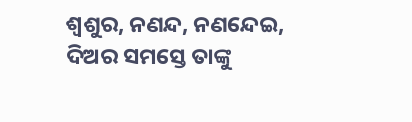ଶ୍ୱଶୁର, ନଣନ୍ଦ, ନଣନ୍ଦେଇ, ଦିଅର ସମସ୍ତେ ତାଙ୍କୁ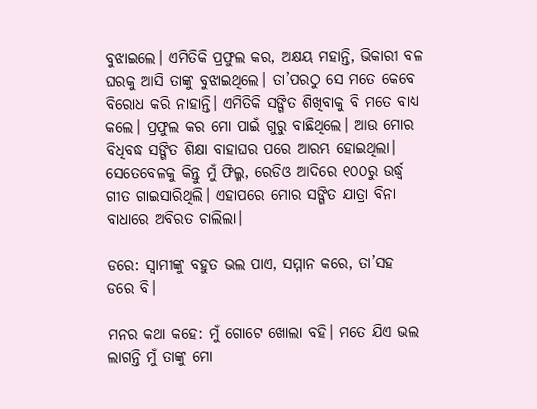ବୁଝାଇଲେ। ଏମିତିକି ପ୍ରଫୁଲ କର, ଅକ୍ଷୟ ମହାନ୍ତି, ଭିକାରୀ ବଳ ଘରକୁ ଆସି ତାଙ୍କୁ ବୁଝାଇଥିଲେ। ତା’ପରଠୁ ସେ ମତେ କେବେ ବିରୋଧ କରି ନାହାନ୍ତି। ଏମିତିକି ସଙ୍ଗିତ ଶିଖିବାକୁ ବି ମତେ ବାଧ୍ୟ କଲେ। ପ୍ରଫୁଲ କର ମୋ ପାଇଁ ଗୁରୁ ବାଛିଥିଲେ। ଆଉ ମୋର ବିଧିବଦ୍ଧ ସଙ୍ଗିତ ଶିକ୍ଷା ବାହାଘର ପରେ ଆରମ୍ଭ ହୋଇଥିଲା। ସେତେବେଳକୁ କିନ୍ତୁ ମୁଁ ଫିଲ୍ମ, ରେଡିଓ ଆଦିରେ ୧୦୦ରୁ ଉର୍ଦ୍ଧ୍ୱ ଗୀତ ଗାଇସାରିଥିଲି। ଏହାପରେ ମୋର ସଙ୍ଗିତ ଯାତ୍ରା ବିନା ବାଧାରେ ଅବିରତ ଚାଲିଲା।

ଡରେ: ସ୍ବାମୀଙ୍କୁ ବହୁତ ଭଲ ପାଏ, ସମ୍ମାନ କରେ, ତା’ସହ ଡରେ ବି।

ମନର କଥା କହେ: ମୁଁ ଗୋଟେ ଖୋଲା ବହି। ମତେ ଯିଏ ଭଲ ଲାଗନ୍ତି ମୁଁ ତାଙ୍କୁ ମୋ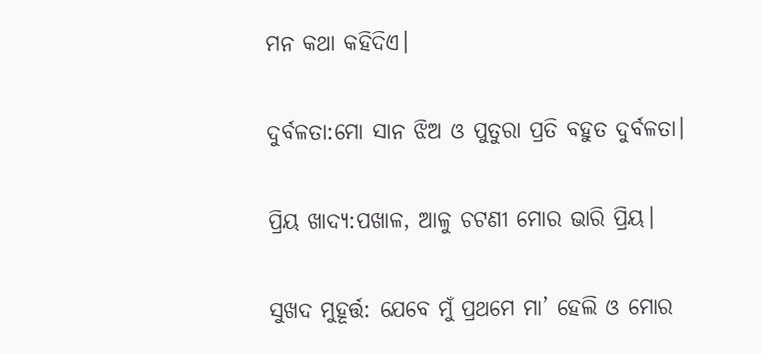ମନ କଥା କହିଦିଏ।

ଦୁର୍ବଳତା:ମୋ ସାନ ଝିଅ ଓ ପୁତୁରା ପ୍ରତି ବହୁତ ଦୁର୍ବଳତା।

ପ୍ରିୟ ଖାଦ୍ୟ:ପଖାଳ, ଆଳୁ ଚଟଣୀ ମୋର ଭାରି ପ୍ରିୟ।

ସୁଖଦ ମୁହୂର୍ତ୍ତ: ଯେବେ ମୁଁ ପ୍ରଥମେ ମା’ ହେଲି ଓ ମୋର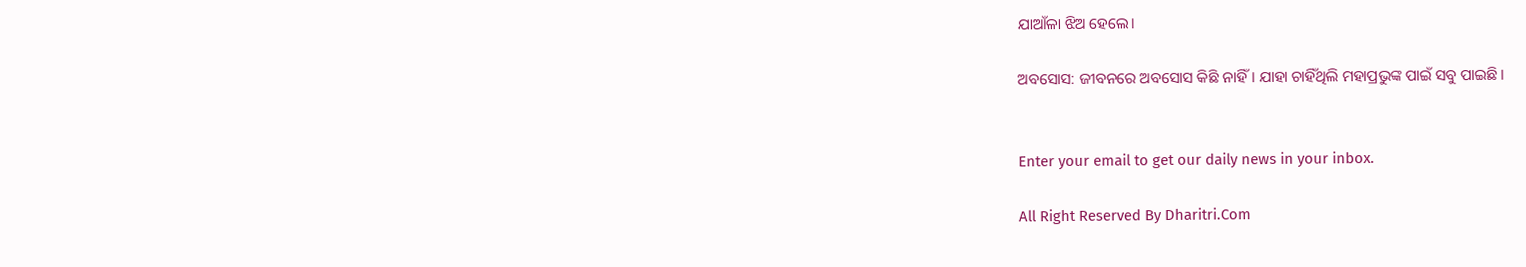ଯାଆଁଳା ଝିଅ ହେଲେ।

ଅବସୋସ: ଜୀବନରେ ଅବସୋସ କିଛି ନାହିଁ। ଯାହା ଚାହିଁଥିଲି ମହାପ୍ରଭୁଙ୍କ ପାଇଁ ସବୁ ପାଇଛି।


Enter your email to get our daily news in your inbox.

All Right Reserved By Dharitri.Com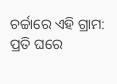ଚର୍ଚ୍ଚାରେ ଏହି ଗ୍ରାମ: ପ୍ରତି ଘରେ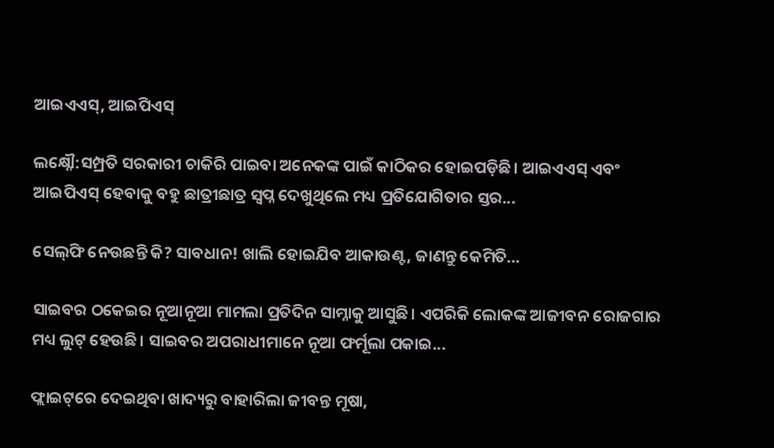ଆଇଏଏସ୍‌, ଆଇପିଏସ୍‌

ଲକ୍ଷ୍ନୌ:ସମ୍ପ୍ରତି ସରକାରୀ ଚାକିରି ପାଇବା ଅନେକଙ୍କ ପାଇଁ କାଠିକର ହୋଇପଡ଼ିଛି। ଆଇଏଏସ୍‌ ଏବଂ ଆଇପିଏସ୍‌ ହେବାକୁ ବହୁ ଛାତ୍ରୀଛାତ୍ର ସ୍ବପ୍ନ ଦେଖୁଥିଲେ ମଧ୍ୟ ପ୍ରତିଯୋଗିତାର ସ୍ତର...

ସେଲ୍‌ଫି ନେଉଛନ୍ତି କି? ସାବଧାନ! ଖାଲି ହୋଇଯିବ ଆକାଉଣ୍ଟ, ଜାଣନ୍ତୁ କେମିତି…

ସାଇବର ଠକେଇର ନୂଆନୂଆ ମାମଲା ପ୍ରତିଦିନ ସାମ୍ନାକୁ ଆସୁଛି। ଏପରିକି ଲୋକଙ୍କ ଆଜୀବନ ରୋଜଗାର ମଧ୍ୟ ଲୁଟ୍‌ ହେଉଛି। ସାଇବର ଅପରାଧୀମାନେ ନୂଆ ଫର୍ମୂଲା ପକାଇ...

ଫ୍ଲାଇଟ୍‌ରେ ଦେଇଥିବା ଖାଦ୍ୟରୁ ବାହାରିଲା ଜୀବନ୍ତ ମୂଷା,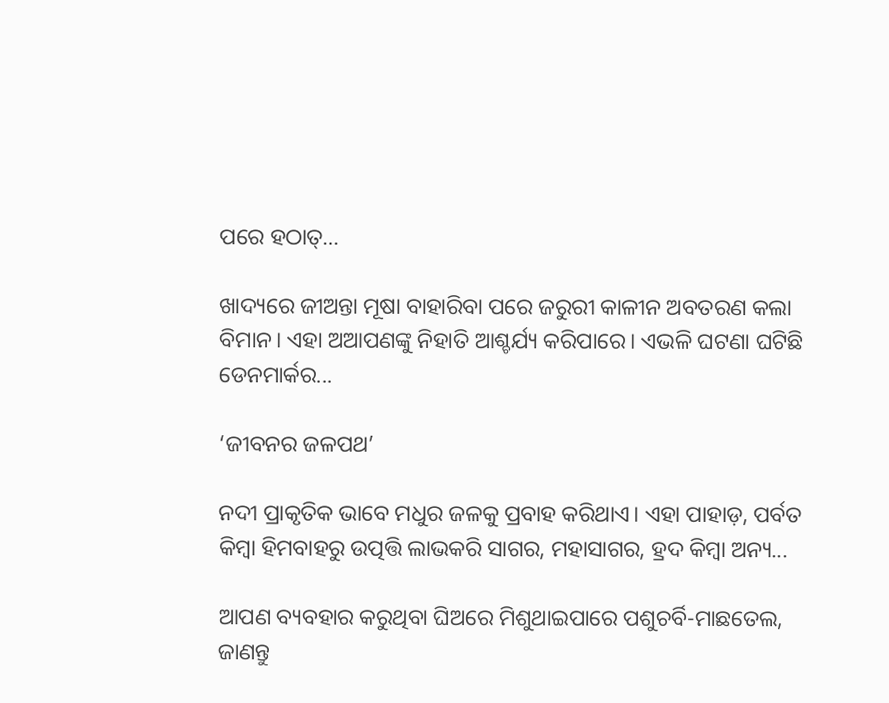ପରେ ହଠାତ୍‌…

ଖାଦ୍ୟରେ ଜୀଅନ୍ତା ମୂଷା ବାହାରିବା ପରେ ଜରୁରୀ କାଳୀନ ଅବତରଣ କଲା ବିମାନ। ଏହା ଅଆପଣଙ୍କୁ ନିହାତି ଆଶ୍ଚର୍ଯ୍ୟ କରିପାରେ। ଏଭଳି ଘଟଣା ଘଟିଛି ଡେନମାର୍କର...

‘ଜୀବନର ଜଳପଥ’

ନଦୀ ପ୍ରାକୃତିକ ଭାବେ ମଧୁର ଜଳକୁ ପ୍ରବାହ କରିଥାଏ। ଏହା ପାହାଡ଼, ପର୍ବତ କିମ୍ବା ହିମବାହରୁ ଉତ୍ପତ୍ତି ଲାଭକରି ସାଗର, ମହାସାଗର, ହ୍ରଦ କିମ୍ବା ଅନ୍ୟ...

ଆପଣ ବ୍ୟବହାର କରୁଥିବା ଘିଅରେ ମିଶୁଥାଇପାରେ ପଶୁଚର୍ବି-ମାଛତେଲ, ଜାଣନ୍ତୁ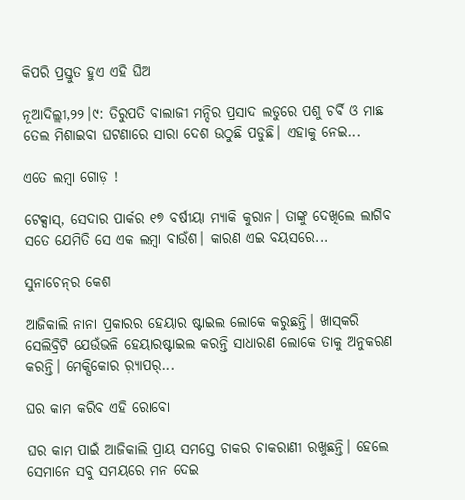କିପରି ପ୍ରସ୍ତୁତ ହୁଏ ଏହି ଘିଅ

ନୂଆଦିଲ୍ଲୀ,୨୨।୯: ତିରୁପତି ବାଲାଜୀ ମନ୍ଦିର ପ୍ରସାଦ ଲଡୁରେ ପଶୁ ଚର୍ବି ଓ ମାଛ ତେଲ ମିଶାଇବା ଘଟଣାରେ ସାରା ଦେଶ ଉଠୁଛି ପଡୁଛି। ଏହାକୁ ନେଇ...

ଏତେ ଲମ୍ବା ଗୋଡ଼ !

ଟେକ୍ସାସ୍‌, ସେଦାର ପାର୍କର ୧୭ ବର୍ଷୀୟା ମ୍ୟାକି କୁରାନ। ତାଙ୍କୁ ଦେଖିଲେ ଲାଗିବ ସତେ ଯେମିତି ସେ ଏକ ଲମ୍ବା ବାଉଁଶ। କାରଣ ଏଇ ବୟସରେ...

ସୁନାଚେନ୍‌ର କେଶ

ଆଜିକାଲି ନାନା ପ୍ରକାରର ହେୟାର ଷ୍ଟାଇଲ ଲୋକେ କରୁଛନ୍ତି। ଖାସ୍‌କରି ସେଲିବ୍ରିଟି ଯେଉଁଭଳି ହେୟାରଷ୍ଟାଇଲ କରନ୍ତି ସାଧାରଣ ଲୋକେ ତାକୁ ଅନୁକରଣ କରନ୍ତି। ମେକ୍ସିକୋର ର଼୍ୟାପର୍‌...

ଘର କାମ କରିବ ଏହି ରୋବୋ

ଘର କାମ ପାଇଁ ଆଜିକାଲି ପ୍ରାୟ ସମସ୍ତେ ଚାକର ଚାକରାଣୀ ରଖୁଛନ୍ତି। ହେଲେ ସେମାନେ ସବୁ ସମୟରେ ମନ ଦେଇ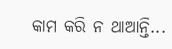କାମ କରି ନ ଥାଆନ୍ତି...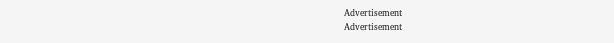Advertisement
Advertisement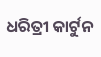ଧରିତ୍ରୀ କାର୍ଟୁନ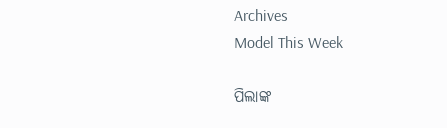Archives
Model This Week

ପିଲାଙ୍କ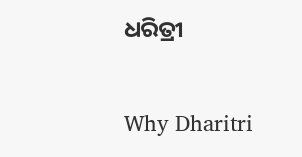ଧରିତ୍ରୀ

Why Dharitri